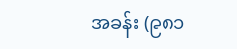အခန်း (၉၈၁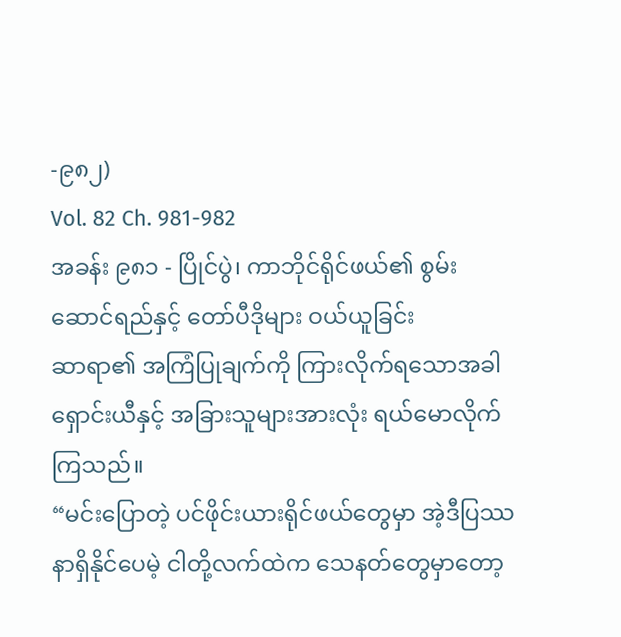-၉၈၂)
Vol. 82 Ch. 981-982
အခန်း ၉၈၁ - ပြိုင်ပွဲ၊ ကာဘိုင်ရိုင်ဖယ်၏ စွမ်းဆောင်ရည်နှင့် တော်ပီဒိုများ ဝယ်ယူခြင်း
ဆာရာ၏ အကြံပြုချက်ကို ကြားလိုက်ရသောအခါ ရှောင်းယီနှင့် အခြားသူများအားလုံး ရယ်မောလိုက်ကြသည်။
“မင်းပြောတဲ့ ပင်ဖိုင်းယားရိုင်ဖယ်တွေမှာ အဲ့ဒီပြဿနာရှိနိုင်ပေမဲ့ ငါတို့လက်ထဲက သေနတ်တွေမှာတော့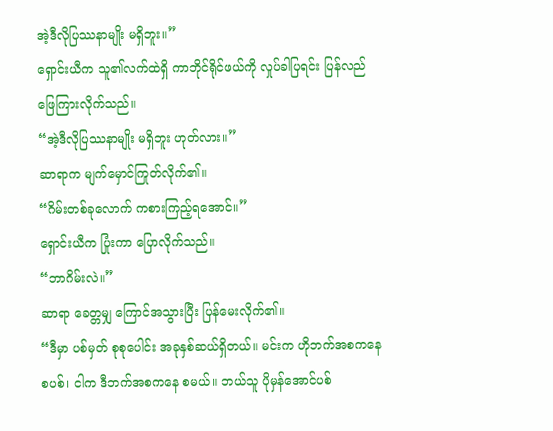အဲ့ဒီလိုပြဿနာမျိုး မရှိဘူး။”
ရှောင်းယီက သူ၏လက်ထဲရှိ ကာဘိုင်ရိုင်ဖယ်ကို လှုပ်ခါပြရင်း ပြန်လည်ဖြေကြားလိုက်သည်။
“အဲ့ဒီလိုပြဿနာမျိုး မရှိဘူး ဟုတ်လား။”
ဆာရာက မျက်မှောင်ကြုတ်လိုက်၏။
“ဂိမ်းတစ်ခုလောက် ကစားကြည့်ရအောင်။”
ရှောင်းယီက ပြုံးကာ ပြောလိုက်သည်။
“ဘာဂိမ်းလဲ။”
ဆာရာ ခေတ္တမျှ ကြောင်အသွားပြီး ပြန်မေးလိုက်၏။
“ဒီမှာ ပစ်မှတ် စုစုပေါင်း အခုနှစ်ဆယ်ရှိတယ်။ မင်းက ဟိုဘက်အစကနေ စပစ်၊ ငါက ဒီဘက်အစကနေ စမယ်။ ဘယ်သူ ပိုမှန်အောင်ပစ်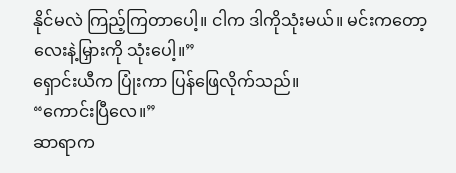နိုင်မလဲ ကြည့်ကြတာပေါ့။ ငါက ဒါကိုသုံးမယ်။ မင်းကတော့ လေးနဲ့မြှားကို သုံးပေါ့။”
ရှောင်းယီက ပြုံးကာ ပြန်ဖြေလိုက်သည်။
“ကောင်းပြီလေ။”
ဆာရာက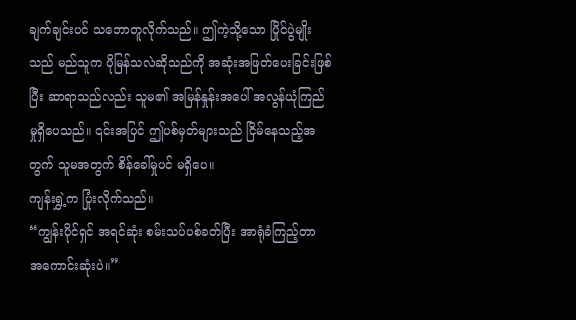ချက်ချင်းပင် သဘောတူလိုက်သည်။ ဤကဲ့သို့သော ပြိုင်ပွဲမျိုးသည် မည်သူက ပိုမြန်သလဲဆိုသည်ကို အဆုံးအဖြတ်ပေးခြင်းဖြစ်ပြီး ဆာရာသည်လည်း သူမ၏ အမြန်နှုန်းအပေါ် အလွန်ယုံကြည်မှုရှိပေသည်။ ၎င်းအပြင် ဤပစ်မှတ်များသည် ငြိမ်နေသည့်အတွက် သူမအတွက် စိန်ခေါ်မှုပင် မရှိပေ။
ကျန်းရွှဲ့က ပြုံးလိုက်သည်။
“ကျွန်းပိုင်ရှင် အရင်ဆုံး စမ်းသပ်ပစ်ခတ်ပြီး အာရုံခံကြည့်တာ အကောင်းဆုံးပဲ။”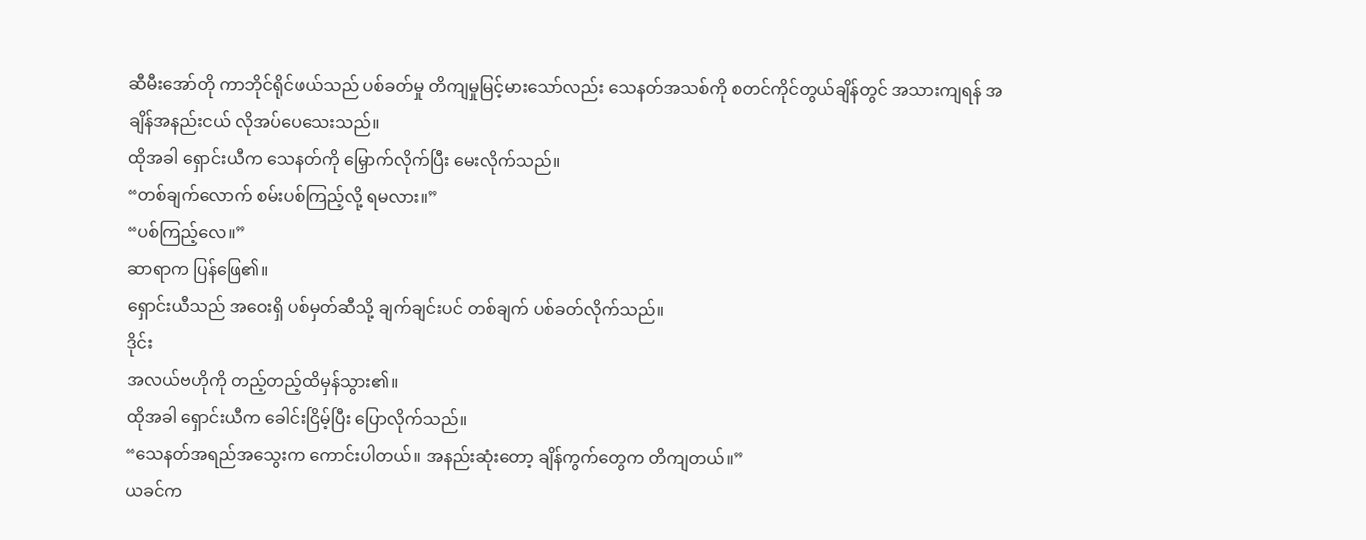ဆီမီးအော်တို ကာဘိုင်ရိုင်ဖယ်သည် ပစ်ခတ်မှု တိကျမှုမြင့်မားသော်လည်း သေနတ်အသစ်ကို စတင်ကိုင်တွယ်ချိန်တွင် အသားကျရန် အချိန်အနည်းငယ် လိုအပ်ပေသေးသည်။
ထိုအခါ ရှောင်းယီက သေနတ်ကို မြှောက်လိုက်ပြီး မေးလိုက်သည်။
“တစ်ချက်လောက် စမ်းပစ်ကြည့်လို့ ရမလား။”
“ပစ်ကြည့်လေ။”
ဆာရာက ပြန်ဖြေ၏။
ရှောင်းယီသည် အဝေးရှိ ပစ်မှတ်ဆီသို့ ချက်ချင်းပင် တစ်ချက် ပစ်ခတ်လိုက်သည်။
ဒိုင်း
အလယ်ဗဟိုကို တည့်တည့်ထိမှန်သွား၏။
ထိုအခါ ရှောင်းယီက ခေါင်းငြိမ့်ပြီး ပြောလိုက်သည်။
“သေနတ်အရည်အသွေးက ကောင်းပါတယ်။ အနည်းဆုံးတော့ ချိန်ကွက်တွေက တိကျတယ်။”
ယခင်က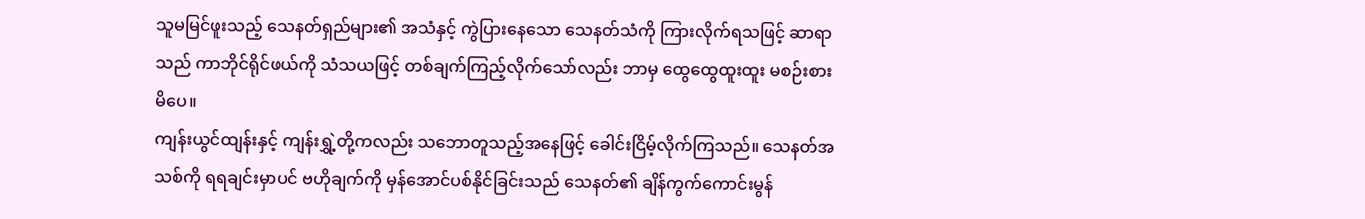သူမမြင်ဖူးသည့် သေနတ်ရှည်များ၏ အသံနှင့် ကွဲပြားနေသော သေနတ်သံကို ကြားလိုက်ရသဖြင့် ဆာရာသည် ကာဘိုင်ရိုင်ဖယ်ကို သံသယဖြင့် တစ်ချက်ကြည့်လိုက်သော်လည်း ဘာမှ ထွေထွေထူးထူး မစဉ်းစားမိပေ။
ကျန်းယွင်ထျန်းနှင့် ကျန်းရွှဲ့တို့ကလည်း သဘောတူသည့်အနေဖြင့် ခေါင်းငြိမ့်လိုက်ကြသည်။ သေနတ်အသစ်ကို ရရချင်းမှာပင် ဗဟိုချက်ကို မှန်အောင်ပစ်နိုင်ခြင်းသည် သေနတ်၏ ချိန်ကွက်ကောင်းမွန်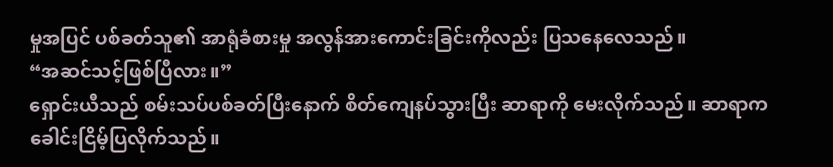မှုအပြင် ပစ်ခတ်သူ၏ အာရုံခံစားမှု အလွန်အားကောင်းခြင်းကိုလည်း ပြသနေလေသည်။
“အဆင်သင့်ဖြစ်ပြီလား။”
ရှောင်းယီသည် စမ်းသပ်ပစ်ခတ်ပြီးနောက် စိတ်ကျေနပ်သွားပြီး ဆာရာကို မေးလိုက်သည်။ ဆာရာက ခေါင်းငြိမ့်ပြလိုက်သည်။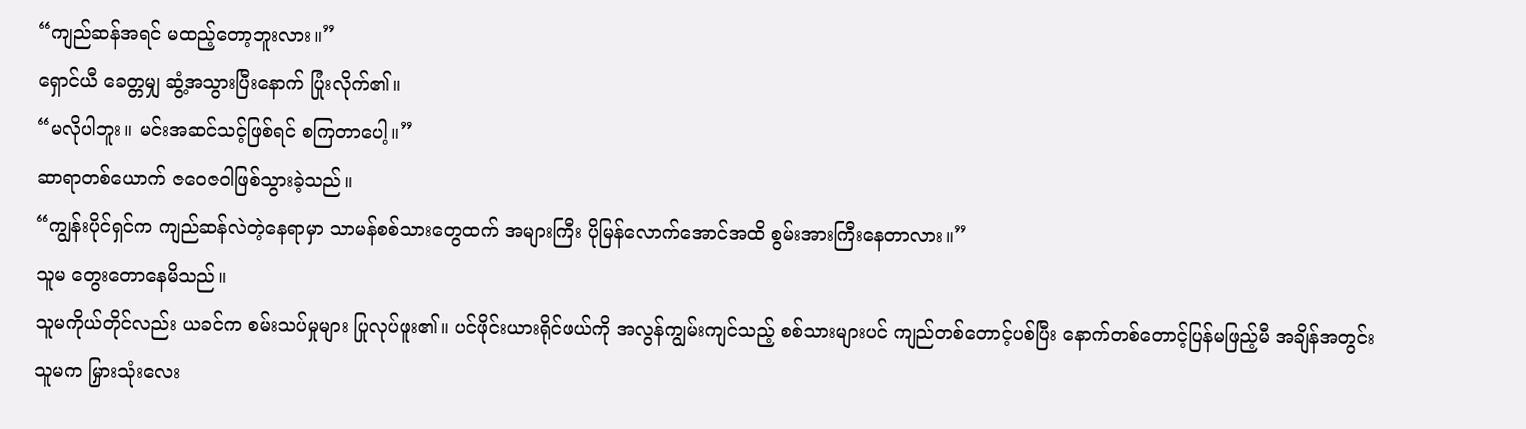“ကျည်ဆန်အရင် မထည့်တော့ဘူးလား။”
ရှောင်ယီ ခေတ္တမျှ ဆွံ့အသွားပြီးနောက် ပြုံးလိုက်၏။
“မလိုပါဘူး။ မင်းအဆင်သင့်ဖြစ်ရင် စကြတာပေါ့။”
ဆာရာတစ်ယောက် ဇဝေဇဝါဖြစ်သွားခဲ့သည်။
“ကျွန်းပိုင်ရှင်က ကျည်ဆန်လဲတဲ့နေရာမှာ သာမန်စစ်သားတွေထက် အများကြီး ပိုမြန်လောက်အောင်အထိ စွမ်းအားကြီးနေတာလား။”
သူမ တွေးတောနေမိသည်။
သူမကိုယ်တိုင်လည်း ယခင်က စမ်းသပ်မှုများ ပြုလုပ်ဖူး၏။ ပင်ဖိုင်းယားရိုင်ဖယ်ကို အလွန်ကျွမ်းကျင်သည့် စစ်သားများပင် ကျည်တစ်တောင့်ပစ်ပြီး နောက်တစ်တောင့်ပြန်မဖြည့်မီ အချိန်အတွင်း သူမက မြှားသုံးလေး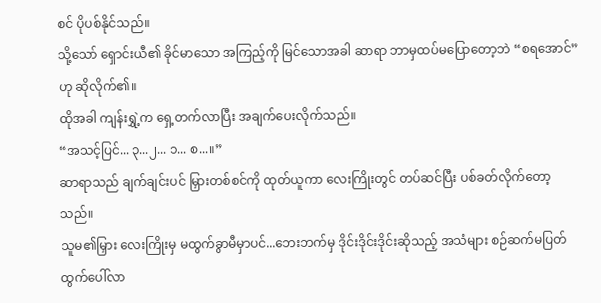စင် ပိုပစ်နိုင်သည်။
သို့သော် ရှောင်းယီ၏ ခိုင်မာသော အကြည့်ကို မြင်သောအခါ ဆာရာ ဘာမှထပ်မပြောတော့ဘဲ “စရအောင်” ဟု ဆိုလိုက်၏။
ထိုအခါ ကျန်းရွှဲ့က ရှေ့တက်လာပြီး အချက်ပေးလိုက်သည်။
“အသင့်ပြင်... ၃...၂... ၁... စ...။”
ဆာရာသည် ချက်ချင်းပင် မြှားတစ်စင်ကို ထုတ်ယူကာ လေးကြိုးတွင် တပ်ဆင်ပြီး ပစ်ခတ်လိုက်တော့သည်။
သူမ၏မြှား လေးကြိုးမှ မထွက်ခွာမီမှာပင်...ဘေးဘက်မှ ဒိုင်းဒိုင်းဒိုင်းဆိုသည့် အသံများ စဉ်ဆက်မပြတ် ထွက်ပေါ်လာ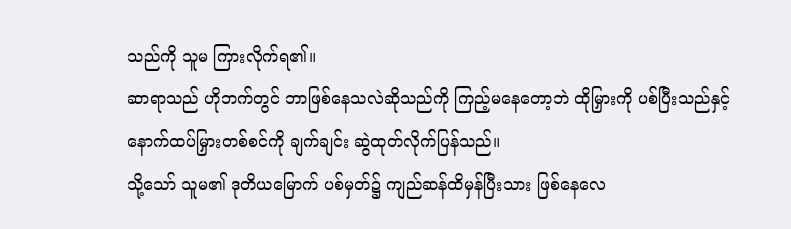သည်ကို သူမ ကြားလိုက်ရ၏။
ဆာရာသည် ဟိုဘက်တွင် ဘာဖြစ်နေသလဲဆိုသည်ကို ကြည့်မနေတော့ဘဲ ထိုမြှားကို ပစ်ပြီးသည်နှင့် နောက်ထပ်မြှားတစ်စင်ကို ချက်ချင်း ဆွဲထုတ်လိုက်ပြန်သည်။
သို့သော် သူမ၏ ဒုတိယမြောက် ပစ်မှတ်၌ ကျည်ဆန်ထိမှန်ပြီးသား ဖြစ်နေလေ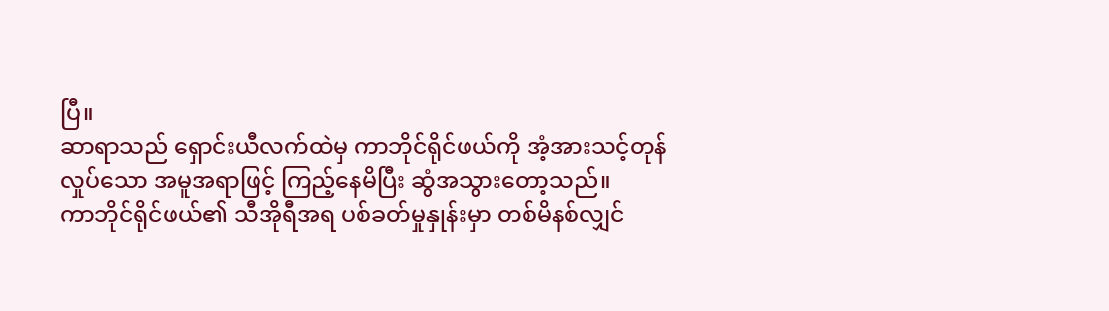ပြီ။
ဆာရာသည် ရှောင်းယီလက်ထဲမှ ကာဘိုင်ရိုင်ဖယ်ကို အံ့အားသင့်တုန်လှုပ်သော အမူအရာဖြင့် ကြည့်နေမိပြီး ဆွံအသွားတော့သည်။
ကာဘိုင်ရိုင်ဖယ်၏ သီအိုရီအရ ပစ်ခတ်မှုနှုန်းမှာ တစ်မိနစ်လျှင်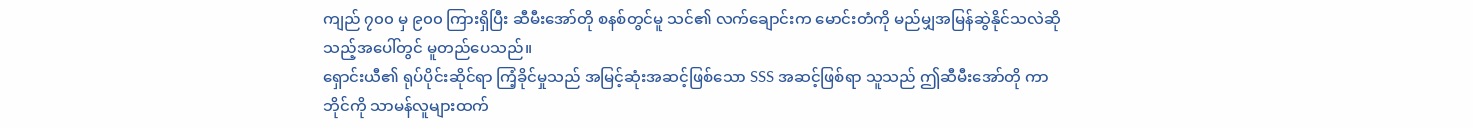ကျည် ၇၀၀ မှ ၉၀၀ ကြားရှိပြီး ဆီမီးအော်တို စနစ်တွင်မူ သင်၏ လက်ချောင်းက မောင်းတံကို မည်မျှအမြန်ဆွဲနိုင်သလဲဆိုသည့်အပေါ်တွင် မူတည်ပေသည်။
ရှောင်းယီ၏ ရုပ်ပိုင်းဆိုင်ရာ ကြံ့ခိုင်မှုသည် အမြင့်ဆုံးအဆင့်ဖြစ်သော SSS အဆင့်ဖြစ်ရာ သူသည် ဤဆီမီးအော်တို ကာဘိုင်ကို သာမန်လူများထက်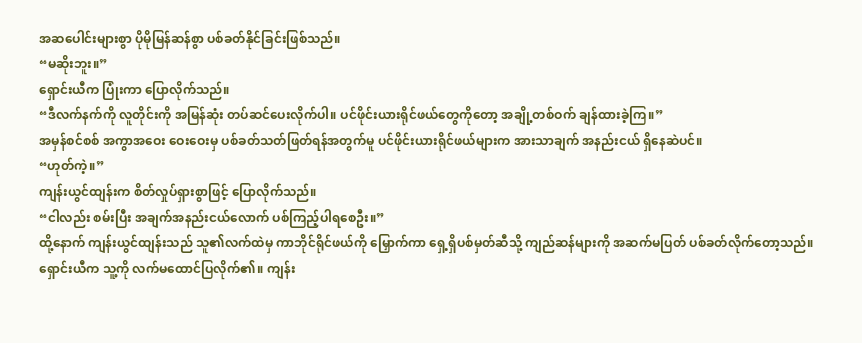အဆပေါင်းများစွာ ပိုမိုမြန်ဆန်စွာ ပစ်ခတ်နိုင်ခြင်းဖြစ်သည်။
“မဆိုးဘူး။”
ရှောင်းယီက ပြုံးကာ ပြောလိုက်သည်။
“ဒီလက်နက်ကို လူတိုင်းကို အမြန်ဆုံး တပ်ဆင်ပေးလိုက်ပါ။ ပင်ဖိုင်းယားရိုင်ဖယ်တွေကိုတော့ အချို့တစ်ဝက် ချန်ထားခဲ့ကြ။”
အမှန်စင်စစ် အကွာအဝေး ဝေးဝေးမှ ပစ်ခတ်သတ်ဖြတ်ရန်အတွက်မူ ပင်ဖိုင်းယားရိုင်ဖယ်များက အားသာချက် အနည်းငယ် ရှိနေဆဲပင်။
“ဟုတ်ကဲ့။”
ကျန်းယွင်ထျန်းက စိတ်လှုပ်ရှားစွာဖြင့် ပြောလိုက်သည်။
“ငါလည်း စမ်းပြီး အချက်အနည်းငယ်လောက် ပစ်ကြည့်ပါရစေဦး။”
ထို့နောက် ကျန်းယွင်ထျန်းသည် သူ၏လက်ထဲမှ ကာဘိုင်ရိုင်ဖယ်ကို မြှောက်ကာ ရှေ့ရှိပစ်မှတ်ဆီသို့ ကျည်ဆန်များကို အဆက်မပြတ် ပစ်ခတ်လိုက်တော့သည်။
ရှောင်းယီက သူ့ကို လက်မထောင်ပြလိုက်၏။ ကျန်း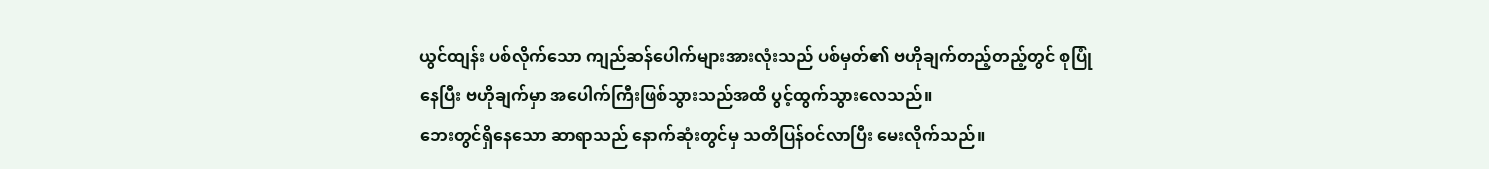ယွင်ထျန်း ပစ်လိုက်သော ကျည်ဆန်ပေါက်များအားလုံးသည် ပစ်မှတ်၏ ဗဟိုချက်တည့်တည့်တွင် စုပြုံနေပြီး ဗဟိုချက်မှာ အပေါက်ကြီးဖြစ်သွားသည်အထိ ပွင့်ထွက်သွားလေသည်။
ဘေးတွင်ရှိနေသော ဆာရာသည် နောက်ဆုံးတွင်မှ သတိပြန်ဝင်လာပြီး မေးလိုက်သည်။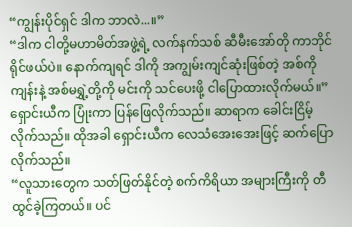“ကျွန်းပိုင်ရှင် ဒါက ဘာလဲ...။”
“ဒါက ငါတို့မဟာမိတ်အဖွဲ့ရဲ့ လက်နက်သစ် ဆီမီးအော်တို ကာဘိုင်ရိုင်ဖယ်ပဲ။ နောက်ကျရင် ဒါကို အကျွမ်းကျင်ဆုံးဖြစ်တဲ့ အစ်ကိုကျန်းနဲ့ အစ်မရွှဲ့တို့ကို မင်းကို သင်ပေးဖို့ ငါပြောထားလိုက်မယ်။”
ရှောင်းယီက ပြုံးကာ ပြန်ဖြေလိုက်သည်။ ဆာရာက ခေါင်းငြိမ့်လိုက်သည်။ ထိုအခါ ရှောင်းယီက လေသံအေးအေးဖြင့် ဆက်ပြောလိုက်သည်။
“လူသားတွေက သတ်ဖြတ်နိုင်တဲ့ စက်ကိရိယာ အများကြီးကို တီထွင်ခဲ့ကြတယ်။ ပင်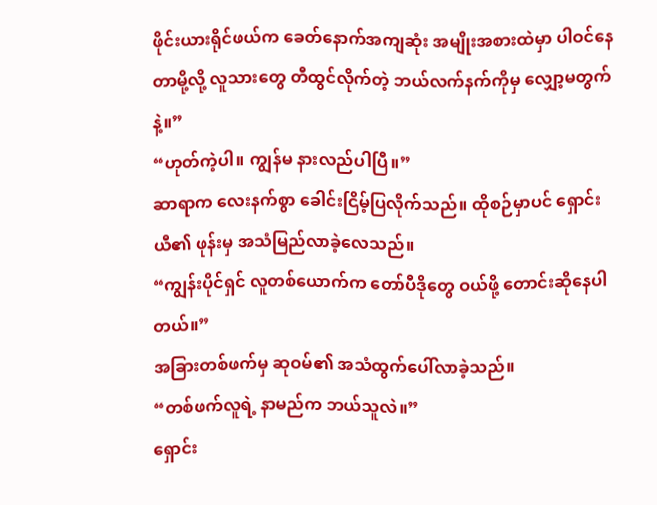ဖိုင်းယားရိုင်ဖယ်က ခေတ်နောက်အကျဆုံး အမျိုးအစားထဲမှာ ပါဝင်နေတာမို့လို့ လူသားတွေ တီထွင်လိုက်တဲ့ ဘယ်လက်နက်ကိုမှ လျှော့မတွက်နဲ့။”
“ဟုတ်ကဲ့ပါ။ ကျွန်မ နားလည်ပါပြီ။”
ဆာရာက လေးနက်စွာ ခေါင်းငြိမ့်ပြလိုက်သည်။ ထိုစဉ်မှာပင် ရှောင်းယီ၏ ဖုန်းမှ အသံမြည်လာခဲ့လေသည်။
“ကျွန်းပိုင်ရှင် လူတစ်ယောက်က တော်ပီဒိုတွေ ဝယ်ဖို့ တောင်းဆိုနေပါတယ်။”
အခြားတစ်ဖက်မှ ဆုဝမ်၏ အသံထွက်ပေါ်လာခဲ့သည်။
“တစ်ဖက်လူရဲ့ နာမည်က ဘယ်သူလဲ။”
ရှောင်း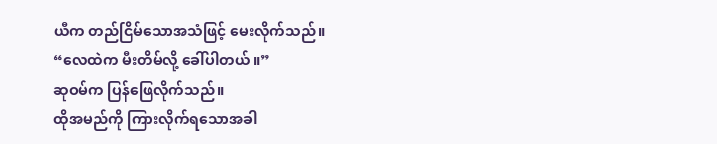ယီက တည်ငြိမ်သောအသံဖြင့် မေးလိုက်သည်။
“လေထဲက မီးတိမ်လို့ ခေါ်ပါတယ်။”
ဆုဝမ်က ပြန်ဖြေလိုက်သည်။
ထိုအမည်ကို ကြားလိုက်ရသောအခါ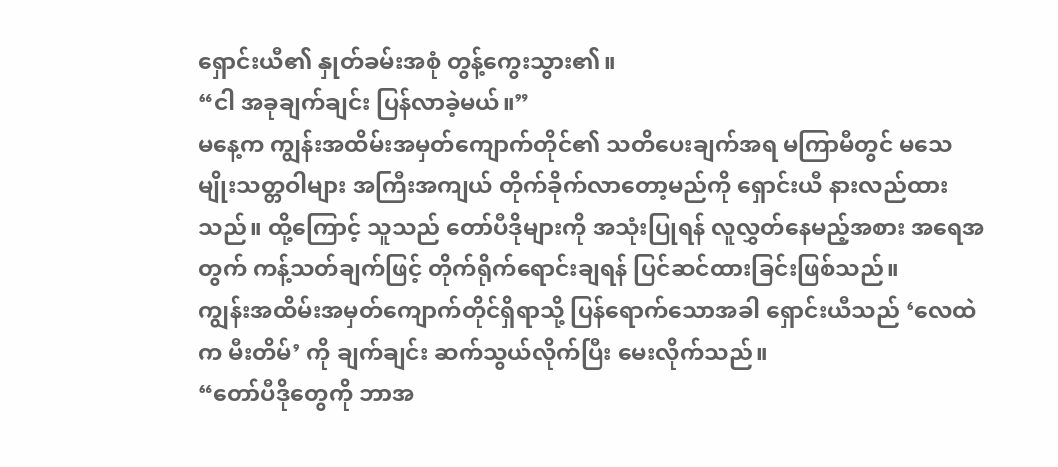ရှောင်းယီ၏ နှုတ်ခမ်းအစုံ တွန့်ကွေးသွား၏။
“ငါ အခုချက်ချင်း ပြန်လာခဲ့မယ်။”
မနေ့က ကျွန်းအထိမ်းအမှတ်ကျောက်တိုင်၏ သတိပေးချက်အရ မကြာမီတွင် မသေမျိုးသတ္တဝါများ အကြီးအကျယ် တိုက်ခိုက်လာတော့မည်ကို ရှောင်းယီ နားလည်ထားသည်။ ထို့ကြောင့် သူသည် တော်ပီဒိုများကို အသုံးပြုရန် လူလွှတ်နေမည့်အစား အရေအတွက် ကန့်သတ်ချက်ဖြင့် တိုက်ရိုက်ရောင်းချရန် ပြင်ဆင်ထားခြင်းဖြစ်သည်။
ကျွန်းအထိမ်းအမှတ်ကျောက်တိုင်ရှိရာသို့ ပြန်ရောက်သောအခါ ရှောင်းယီသည် ‘လေထဲက မီးတိမ်’ ကို ချက်ချင်း ဆက်သွယ်လိုက်ပြီး မေးလိုက်သည်။
“တော်ပီဒိုတွေကို ဘာအ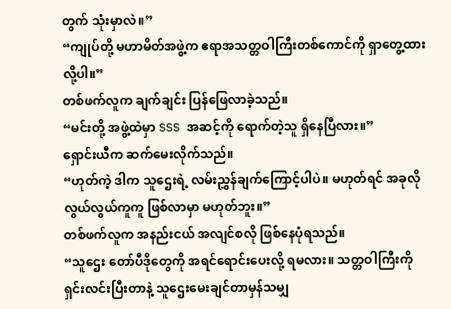တွက် သုံးမှာလဲ။”
“ကျုပ်တို့ မဟာမိတ်အဖွဲ့က ဧရာအသတ္တဝါကြီးတစ်ကောင်ကို ရှာတွေ့ထားလို့ပါ။”
တစ်ဖက်လူက ချက်ချင်း ပြန်ဖြေလာခဲ့သည်။
“မင်းတို့ အဖွဲ့ထဲမှာ SSS အဆင့်ကို ရောက်တဲ့သူ ရှိနေပြီလား။”
ရှောင်းယီက ဆက်မေးလိုက်သည်။
“ဟုတ်ကဲ့ ဒါက သူဌေးရဲ့ လမ်းညွှန်ချက်ကြောင့်ပါပဲ။ မဟုတ်ရင် အခုလို လွယ်လွယ်ကူကူ ဖြစ်လာမှာ မဟုတ်ဘူး။”
တစ်ဖက်လူက အနည်းငယ် အလျင်စလို ဖြစ်နေပုံရသည်။
“သူဌေး တော်ပီဒိုတွေကို အရင်ရောင်းပေးလို့ ရမလား။ သတ္တဝါကြီးကို ရှင်းလင်းပြီးတာနဲ့ သူဌေးမေးချင်တာမှန်သမျှ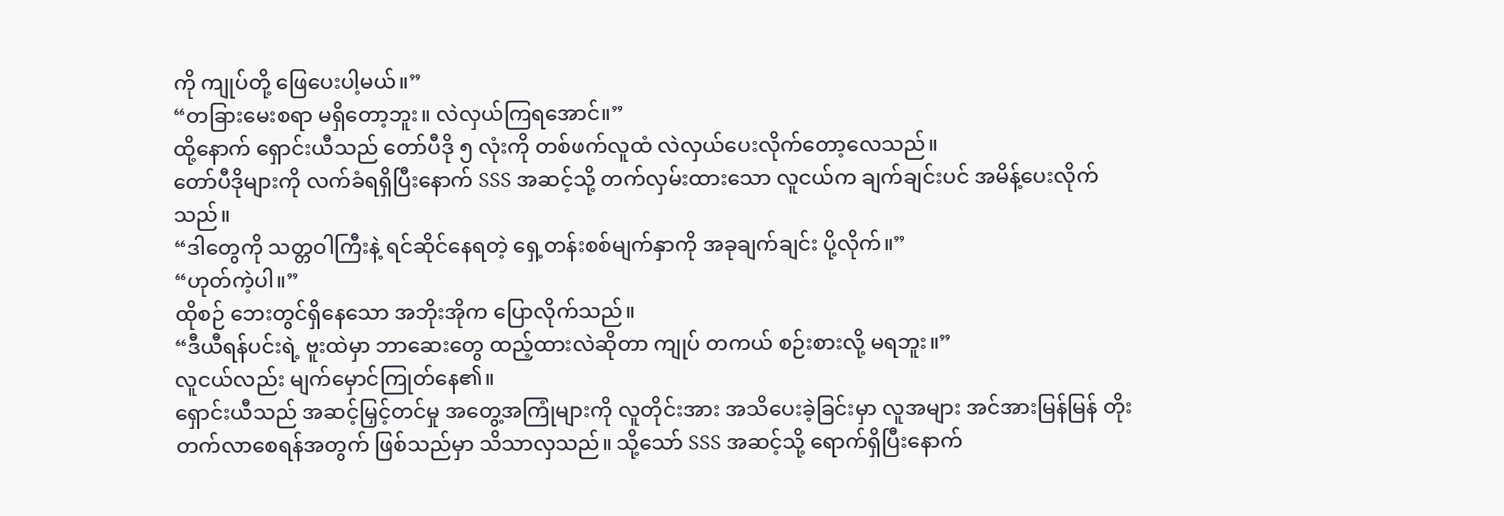ကို ကျုပ်တို့ ဖြေပေးပါ့မယ်။”
“တခြားမေးစရာ မရှိတော့ဘူး။ လဲလှယ်ကြရအောင်။”
ထို့နောက် ရှောင်းယီသည် တော်ပီဒို ၅ လုံးကို တစ်ဖက်လူထံ လဲလှယ်ပေးလိုက်တော့လေသည်။
တော်ပီဒိုများကို လက်ခံရရှိပြီးနောက် SSS အဆင့်သို့ တက်လှမ်းထားသော လူငယ်က ချက်ချင်းပင် အမိန့်ပေးလိုက်သည်။
“ဒါတွေကို သတ္တဝါကြီးနဲ့ ရင်ဆိုင်နေရတဲ့ ရှေ့တန်းစစ်မျက်နှာကို အခုချက်ချင်း ပို့လိုက်။”
“ဟုတ်ကဲ့ပါ။”
ထိုစဉ် ဘေးတွင်ရှိနေသော အဘိုးအိုက ပြောလိုက်သည်။
“ဒီယီရန်ပင်းရဲ့ ဗူးထဲမှာ ဘာဆေးတွေ ထည့်ထားလဲဆိုတာ ကျုပ် တကယ် စဉ်းစားလို့ မရဘူး။”
လူငယ်လည်း မျက်မှောင်ကြုတ်နေ၏။
ရှောင်းယီသည် အဆင့်မြှင့်တင်မှု အတွေ့အကြုံများကို လူတိုင်းအား အသိပေးခဲ့ခြင်းမှာ လူအများ အင်အားမြန်မြန် တိုးတက်လာစေရန်အတွက် ဖြစ်သည်မှာ သိသာလှသည်။ သို့သော် SSS အဆင့်သို့ ရောက်ရှိပြီးနောက်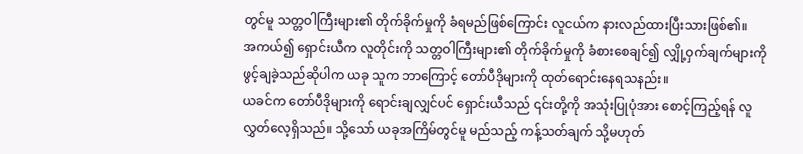တွင်မူ သတ္တဝါကြီးများ၏ တိုက်ခိုက်မှုကို ခံရမည်ဖြစ်ကြောင်း လူငယ်က နားလည်ထားပြီးသားဖြစ်၏။
အကယ်၍ ရှောင်းယီက လူတိုင်းကို သတ္တဝါကြီးများ၏ တိုက်ခိုက်မှုကို ခံစားစေချင်၍ လျှို့ဝှက်ချက်များကို ဖွင့်ချခဲ့သည်ဆိုပါက ယခု သူက ဘာကြောင့် တော်ပီဒိုများကို ထုတ်ရောင်းနေရသနည်း။
ယခင်က တော်ပီဒိုများကို ရောင်းချလျှင်ပင် ရှောင်းယီသည် ၎င်းတို့ကို အသုံးပြုပုံအား စောင့်ကြည့်ရန် လူလွှတ်လေ့ရှိသည်။ သို့သော် ယခုအကြိမ်တွင်မူ မည်သည့် ကန့်သတ်ချက် သို့မဟုတ်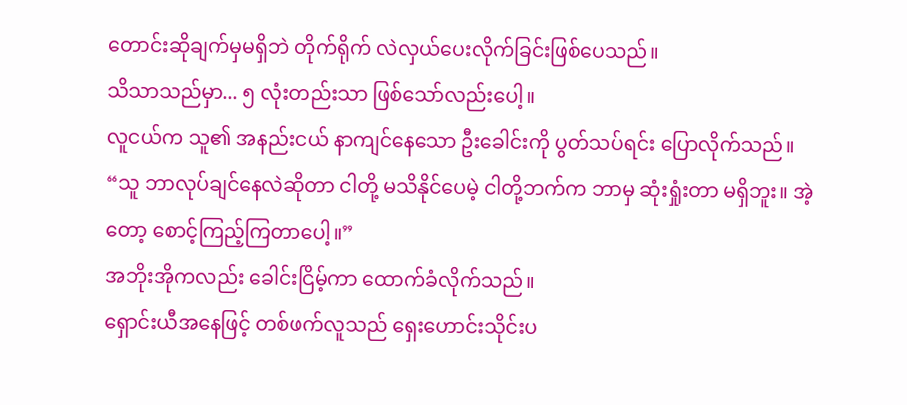တောင်းဆိုချက်မှမရှိဘဲ တိုက်ရိုက် လဲလှယ်ပေးလိုက်ခြင်းဖြစ်ပေသည်။
သိသာသည်မှာ... ၅ လုံးတည်းသာ ဖြစ်သော်လည်းပေါ့။
လူငယ်က သူ၏ အနည်းငယ် နာကျင်နေသော ဦးခေါင်းကို ပွတ်သပ်ရင်း ပြောလိုက်သည်။
“သူ ဘာလုပ်ချင်နေလဲဆိုတာ ငါတို့ မသိနိုင်ပေမဲ့ ငါတို့ဘက်က ဘာမှ ဆုံးရှုံးတာ မရှိဘူး။ အဲ့တော့ စောင့်ကြည့်ကြတာပေါ့။”
အဘိုးအိုကလည်း ခေါင်းငြိမ့်ကာ ထောက်ခံလိုက်သည်။
ရှောင်းယီအနေဖြင့် တစ်ဖက်လူသည် ရှေးဟောင်းသိုင်းပ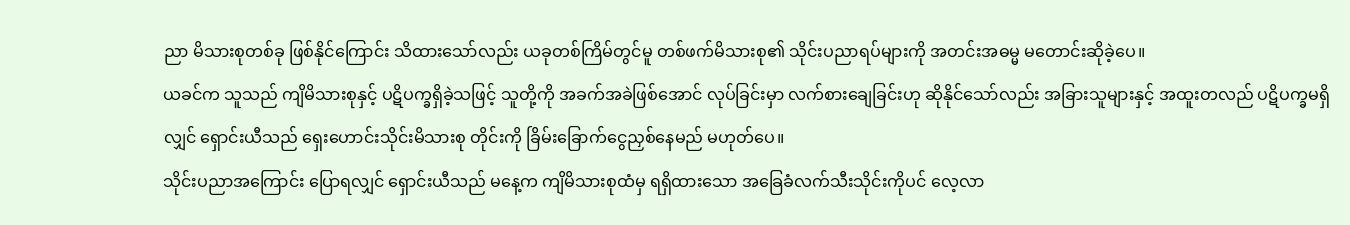ညာ မိသားစုတစ်ခု ဖြစ်နိုင်ကြောင်း သိထားသော်လည်း ယခုတစ်ကြိမ်တွင်မူ တစ်ဖက်မိသားစု၏ သိုင်းပညာရပ်များကို အတင်းအဓမ္မ မတောင်းဆိုခဲ့ပေ။
ယခင်က သူသည် ကျိမိသားစုနှင့် ပဋိပက္ခရှိခဲ့သဖြင့် သူတို့ကို အခက်အခဲဖြစ်အောင် လုပ်ခြင်းမှာ လက်စားချေခြင်းဟု ဆိုနိုင်သော်လည်း အခြားသူများနှင့် အထူးတလည် ပဋိပက္ခမရှိလျှင် ရှောင်းယီသည် ရှေးဟောင်းသိုင်းမိသားစု တိုင်းကို ခြိမ်းခြောက်ငွေညှစ်နေမည် မဟုတ်ပေ။
သိုင်းပညာအကြောင်း ပြောရလျှင် ရှောင်းယီသည် မနေ့က ကျိမိသားစုထံမှ ရရှိထားသော အခြေခံလက်သီးသိုင်းကိုပင် လေ့လာ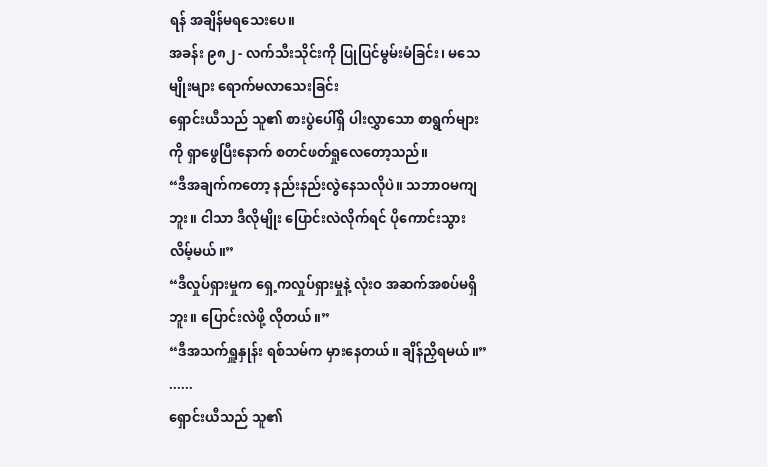ရန် အချိန်မရသေးပေ။
အခန်း ၉၈၂ - လက်သီးသိုင်းကို ပြုပြင်မွမ်းမံခြင်း၊ မသေမျိုးများ ရောက်မလာသေးခြင်း
ရှောင်းယီသည် သူ၏ စားပွဲပေါ်ရှိ ပါးလွှာသော စာရွက်များကို ရှာဖွေပြီးနောက် စတင်ဖတ်ရှုလေတော့သည်။
“ဒီအချက်ကတော့ နည်းနည်းလွဲနေသလိုပဲ။ သဘာဝမကျဘူး။ ငါသာ ဒီလိုမျိုး ပြောင်းလဲလိုက်ရင် ပိုကောင်းသွားလိမ့်မယ်။”
“ဒီလှုပ်ရှားမှုက ရှေ့ကလှုပ်ရှားမှုနဲ့ လုံးဝ အဆက်အစပ်မရှိဘူး။ ပြောင်းလဲဖို့ လိုတယ်။”
“ဒီအသက်ရှူနှုန်း ရစ်သမ်က မှားနေတယ်။ ချိန်ညှိရမယ်။”
......
ရှောင်းယီသည် သူ၏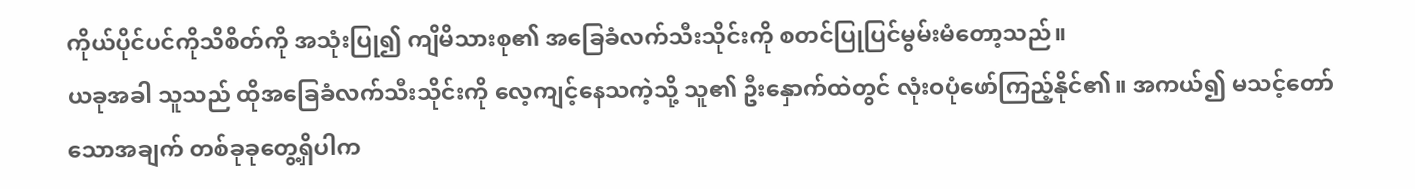ကိုယ်ပိုင်ပင်ကိုသိစိတ်ကို အသုံးပြု၍ ကျိမိသားစု၏ အခြေခံလက်သီးသိုင်းကို စတင်ပြုပြင်မွမ်းမံတော့သည်။
ယခုအခါ သူသည် ထိုအခြေခံလက်သီးသိုင်းကို လေ့ကျင့်နေသကဲ့သို့ သူ၏ ဦးနှောက်ထဲတွင် လုံးဝပုံဖော်ကြည့်နိုင်၏။ အကယ်၍ မသင့်တော်သောအချက် တစ်ခုခုတွေ့ရှိပါက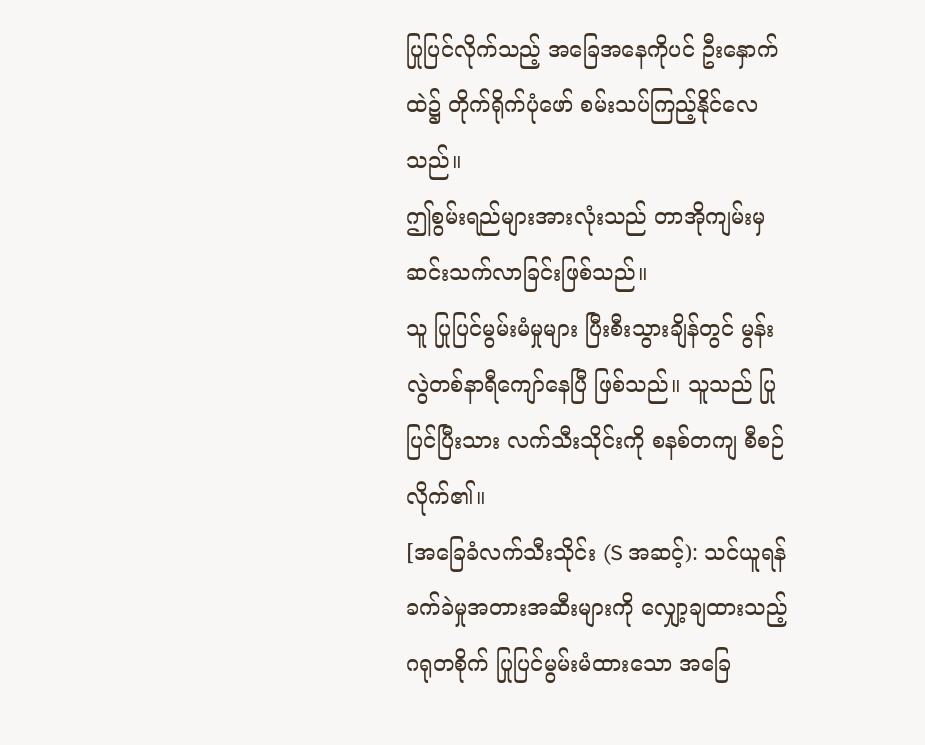ပြုပြင်လိုက်သည့် အခြေအနေကိုပင် ဦးနှောက်ထဲ၌ တိုက်ရိုက်ပုံဖော် စမ်းသပ်ကြည့်နိုင်လေသည်။
ဤစွမ်းရည်များအားလုံးသည် တာအိုကျမ်းမှ ဆင်းသက်လာခြင်းဖြစ်သည်။
သူ ပြုပြင်မွမ်းမံမှုများ ပြီးစီးသွားချိန်တွင် မွန်းလွဲတစ်နာရီကျော်နေပြီ ဖြစ်သည်။ သူသည် ပြုပြင်ပြီးသား လက်သီးသိုင်းကို စနစ်တကျ စီစဉ်လိုက်၏။
[အခြေခံလက်သီးသိုင်း (S အဆင့်): သင်ယူရန် ခက်ခဲမှုအတားအဆီးများကို လျှော့ချထားသည့် ဂရုတစိုက် ပြုပြင်မွမ်းမံထားသော အခြေ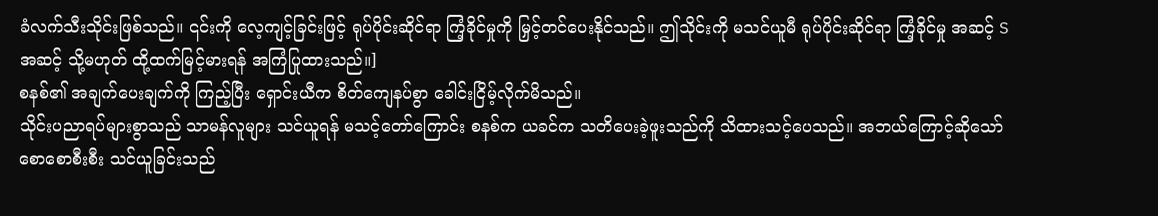ခံလက်သီးသိုင်းဖြစ်သည်။ ၎င်းကို လေ့ကျင့်ခြင်းဖြင့် ရုပ်ပိုင်းဆိုင်ရာ ကြံ့ခိုင်မှုကို မြှင့်တင်ပေးနိုင်သည်။ ဤသိုင်းကို မသင်ယူမီ ရုပ်ပိုင်းဆိုင်ရာ ကြံ့ခိုင်မှု အဆင့် S အဆင့် သို့မဟုတ် ထို့ထက်မြင့်မားရန် အကြံပြုထားသည်။]
စနစ်၏ အချက်ပေးချက်ကို ကြည့်ပြီး ရှောင်းယီက စိတ်ကျေနပ်စွာ ခေါင်းငြိမ့်လိုက်မိသည်။
သိုင်းပညာရပ်များစွာသည် သာမန်လူများ သင်ယူရန် မသင့်တော်ကြောင်း စနစ်က ယခင်က သတိပေးခဲ့ဖူးသည်ကို သိထားသင့်ပေသည်။ အဘယ်ကြောင့်ဆိုသော် စောစောစီးစီး သင်ယူခြင်းသည်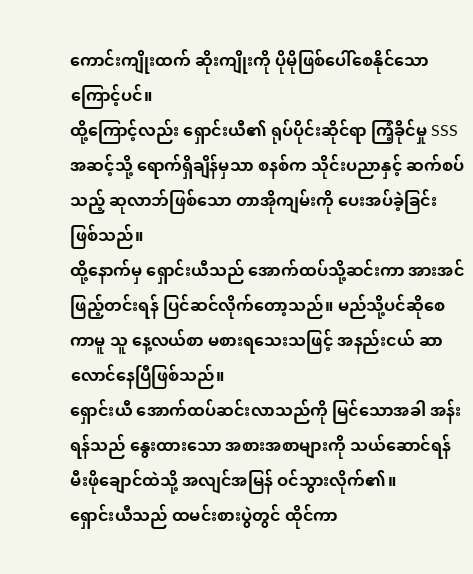ကောင်းကျိုးထက် ဆိုးကျိုးကို ပိုမိုဖြစ်ပေါ်စေနိုင်သောကြောင့်ပင်။
ထို့ကြောင့်လည်း ရှောင်းယီ၏ ရုပ်ပိုင်းဆိုင်ရာ ကြံ့ခိုင်မှု SSS အဆင့်သို့ ရောက်ရှိချိန်မှသာ စနစ်က သိုင်းပညာနှင့် ဆက်စပ်သည့် ဆုလာဘ်ဖြစ်သော တာအိုကျမ်းကို ပေးအပ်ခဲ့ခြင်း ဖြစ်သည်။
ထို့နောက်မှ ရှောင်းယီသည် အောက်ထပ်သို့ဆင်းကာ အားအင်ဖြည့်တင်းရန် ပြင်ဆင်လိုက်တော့သည်။ မည်သို့ပင်ဆိုစေကာမူ သူ နေ့လယ်စာ မစားရသေးသဖြင့် အနည်းငယ် ဆာလောင်နေပြီဖြစ်သည်။
ရှောင်းယီ အောက်ထပ်ဆင်းလာသည်ကို မြင်သောအခါ အန်းရန်သည် နွေးထားသော အစားအစာများကို သယ်ဆောင်ရန် မီးဖိုချောင်ထဲသို့ အလျင်အမြန် ဝင်သွားလိုက်၏။
ရှောင်းယီသည် ထမင်းစားပွဲတွင် ထိုင်ကာ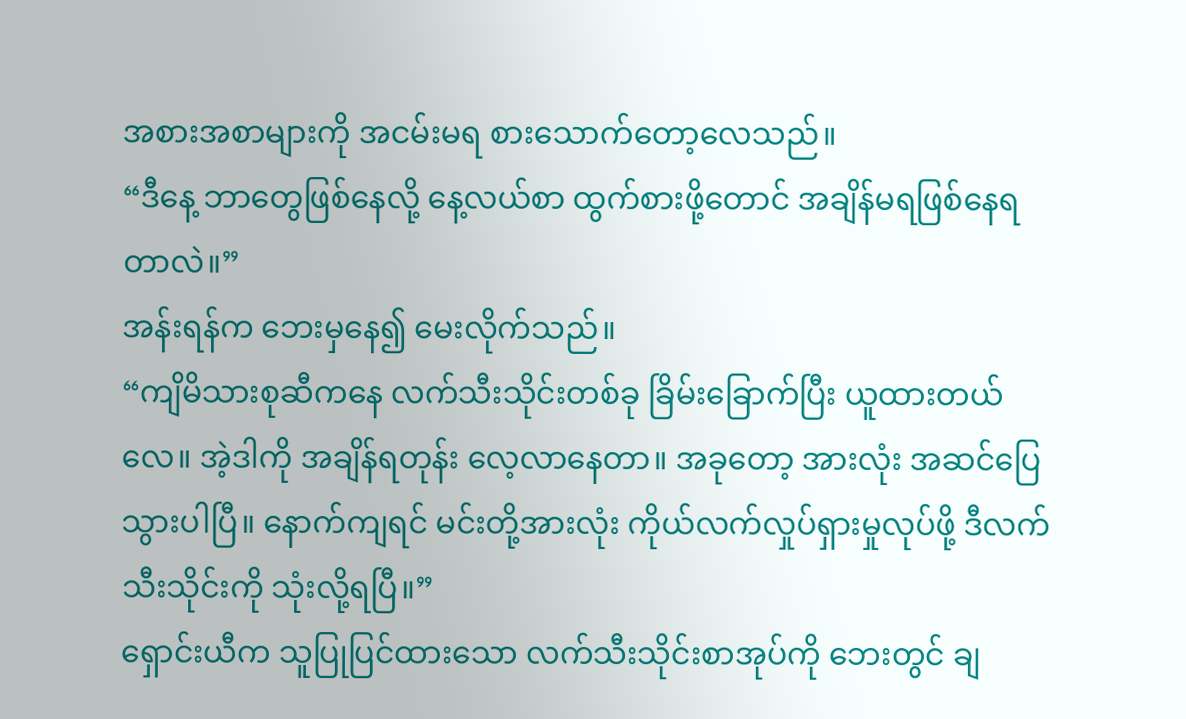အစားအစာများကို အငမ်းမရ စားသောက်တော့လေသည်။
“ဒီနေ့ ဘာတွေဖြစ်နေလို့ နေ့လယ်စာ ထွက်စားဖို့တောင် အချိန်မရဖြစ်နေရတာလဲ။”
အန်းရန်က ဘေးမှနေ၍ မေးလိုက်သည်။
“ကျိမိသားစုဆီကနေ လက်သီးသိုင်းတစ်ခု ခြိမ်းခြောက်ပြီး ယူထားတယ်လေ။ အဲ့ဒါကို အချိန်ရတုန်း လေ့လာနေတာ။ အခုတော့ အားလုံး အဆင်ပြေသွားပါပြီ။ နောက်ကျရင် မင်းတို့အားလုံး ကိုယ်လက်လှုပ်ရှားမှုလုပ်ဖို့ ဒီလက်သီးသိုင်းကို သုံးလို့ရပြီ။”
ရှောင်းယီက သူပြုပြင်ထားသော လက်သီးသိုင်းစာအုပ်ကို ဘေးတွင် ချ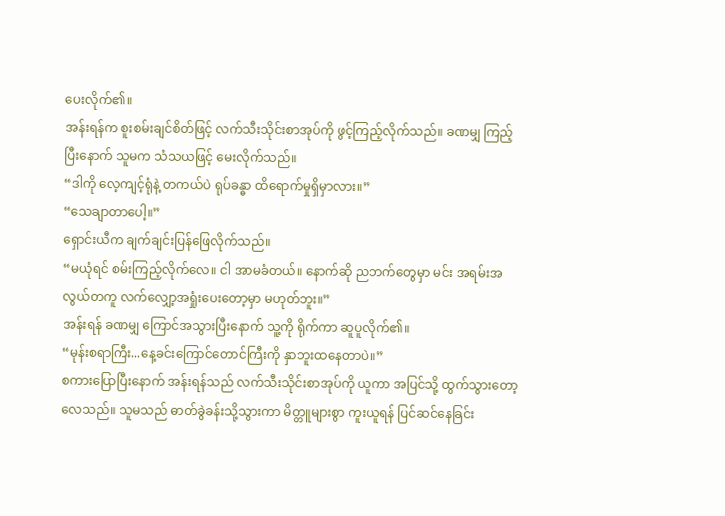ပေးလိုက်၏။
အန်းရန်က စူးစမ်းချင်စိတ်ဖြင့် လက်သီးသိုင်းစာအုပ်ကို ဖွင့်ကြည့်လိုက်သည်။ ခဏမျှ ကြည့်ပြီးနောက် သူမက သံသယဖြင့် မေးလိုက်သည်။
“ဒါကို လေ့ကျင့်ရုံနဲ့ တကယ်ပဲ ရုပ်ခန္ဓာ ထိရောက်မှုရှိမှာလား။”
“သေချာတာပေါ့။”
ရှောင်းယီက ချက်ချင်းပြန်ဖြေလိုက်သည်။
“မယုံရင် စမ်းကြည့်လိုက်လေ။ ငါ အာမခံတယ်။ နောက်ဆို ညဘက်တွေမှာ မင်း အရမ်းအလွယ်တကူ လက်လျှော့အရှုံးပေးတော့မှာ မဟုတ်ဘူး။”
အန်းရန် ခဏမျှ ကြောင်အသွားပြီးနောက် သူ့ကို ရိုက်ကာ ဆူပူလိုက်၏။
“မုန်းစရာကြီး...နေ့ခင်းကြောင်တောင်ကြီးကို နှာဘူးထနေတာပဲ။”
စကားပြောပြီးနောက် အန်းရန်သည် လက်သီးသိုင်းစာအုပ်ကို ယူကာ အပြင်သို့ ထွက်သွားတော့လေသည်။ သူမသည် ဓာတ်ခွဲခန်းသို့သွားကာ မိတ္တူများစွာ ကူးယူရန် ပြင်ဆင်နေခြင်း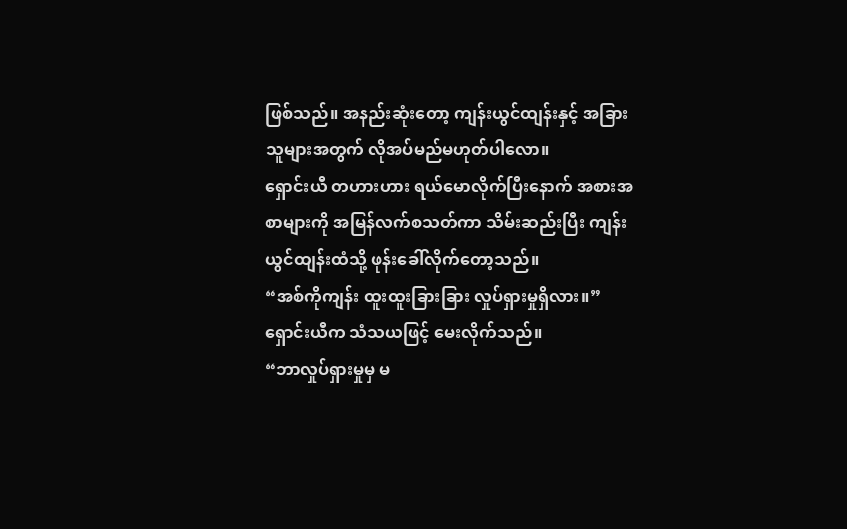ဖြစ်သည်။ အနည်းဆုံးတော့ ကျန်းယွင်ထျန်းနှင့် အခြားသူများအတွက် လိုအပ်မည်မဟုတ်ပါလော။
ရှောင်းယီ တဟားဟား ရယ်မောလိုက်ပြီးနောက် အစားအစာများကို အမြန်လက်စသတ်ကာ သိမ်းဆည်းပြီး ကျန်းယွင်ထျန်းထံသို့ ဖုန်းခေါ်လိုက်တော့သည်။
“အစ်ကိုကျန်း ထူးထူးခြားခြား လှုပ်ရှားမှုရှိလား။”
ရှောင်းယီက သံသယဖြင့် မေးလိုက်သည်။
“ဘာလှုပ်ရှားမှုမှ မ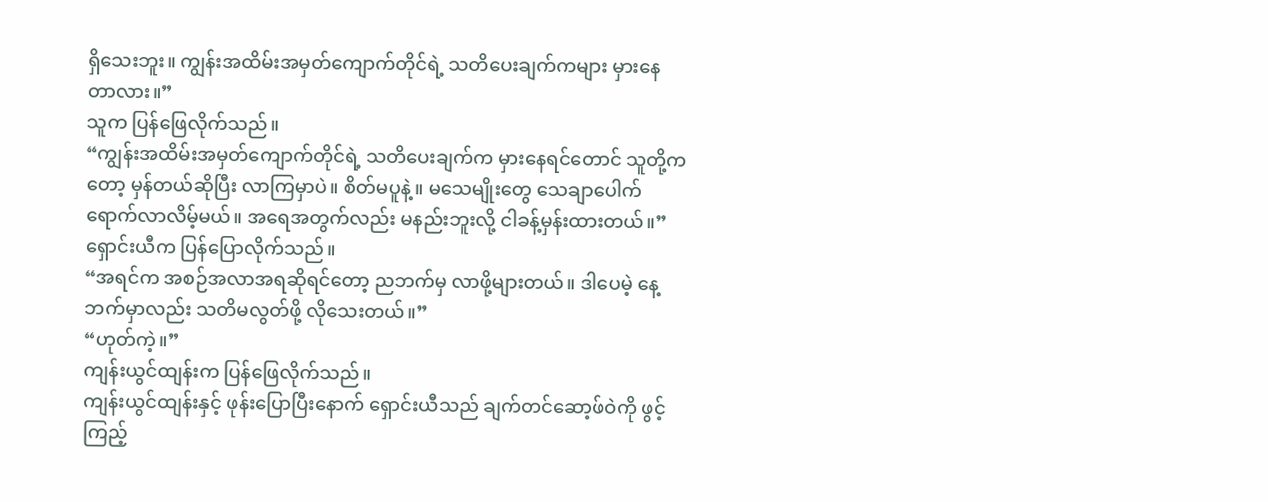ရှိသေးဘူး။ ကျွန်းအထိမ်းအမှတ်ကျောက်တိုင်ရဲ့ သတိပေးချက်ကများ မှားနေတာလား။”
သူက ပြန်ဖြေလိုက်သည်။
“ကျွန်းအထိမ်းအမှတ်ကျောက်တိုင်ရဲ့ သတိပေးချက်က မှားနေရင်တောင် သူတို့ကတော့ မှန်တယ်ဆိုပြီး လာကြမှာပဲ။ စိတ်မပူနဲ့။ မသေမျိုးတွေ သေချာပေါက် ရောက်လာလိမ့်မယ်။ အရေအတွက်လည်း မနည်းဘူးလို့ ငါခန့်မှန်းထားတယ်။”
ရှောင်းယီက ပြန်ပြောလိုက်သည်။
“အရင်က အစဉ်အလာအရဆိုရင်တော့ ညဘက်မှ လာဖို့များတယ်။ ဒါပေမဲ့ နေ့ဘက်မှာလည်း သတိမလွတ်ဖို့ လိုသေးတယ်။”
“ဟုတ်ကဲ့။”
ကျန်းယွင်ထျန်းက ပြန်ဖြေလိုက်သည်။
ကျန်းယွင်ထျန်းနှင့် ဖုန်းပြောပြီးနောက် ရှောင်းယီသည် ချက်တင်ဆော့ဖ်ဝဲကို ဖွင့်ကြည့်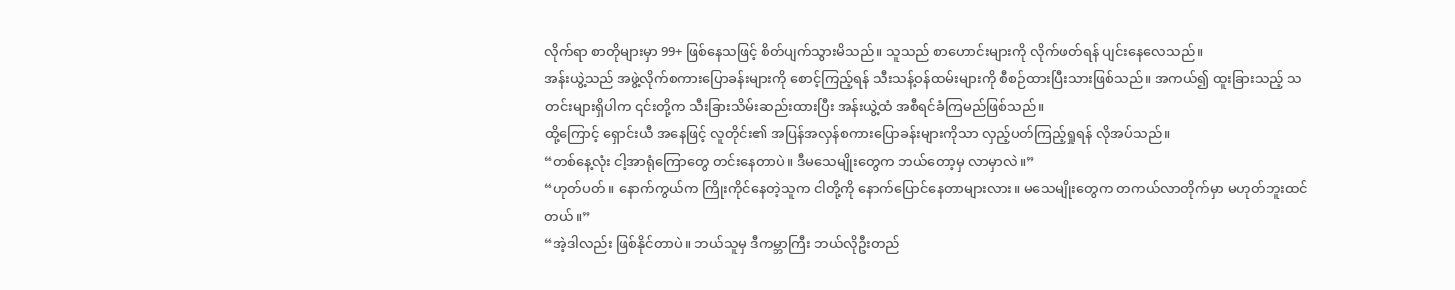လိုက်ရာ စာတိုများမှာ 99+ ဖြစ်နေသဖြင့် စိတ်ပျက်သွားမိသည်။ သူသည် စာဟောင်းများကို လိုက်ဖတ်ရန် ပျင်းနေလေသည်။
အန်းယွဲ့သည် အဖွဲ့လိုက်စကားပြောခန်းများကို စောင့်ကြည့်ရန် သီးသန့်ဝန်ထမ်းများကို စီစဉ်ထားပြီးသားဖြစ်သည်။ အကယ်၍ ထူးခြားသည့် သတင်းများရှိပါက ၎င်းတို့က သီးခြားသိမ်းဆည်းထားပြီး အန်းယွဲ့ထံ အစီရင်ခံကြမည်ဖြစ်သည်။
ထို့ကြောင့် ရှောင်းယီ အနေဖြင့် လူတိုင်း၏ အပြန်အလှန်စကားပြောခန်းများကိုသာ လှည့်ပတ်ကြည့်ရှုရန် လိုအပ်သည်။
“တစ်နေ့လုံး ငါ့အာရုံကြောတွေ တင်းနေတာပဲ။ ဒီမသေမျိုးတွေက ဘယ်တော့မှ လာမှာလဲ။”
“ဟုတ်ပတ်။ နောက်ကွယ်က ကြိုးကိုင်နေတဲ့သူက ငါတို့ကို နောက်ပြောင်နေတာများလား။ မသေမျိုးတွေက တကယ်လာတိုက်မှာ မဟုတ်ဘူးထင်တယ်။”
“အဲ့ဒါလည်း ဖြစ်နိုင်တာပဲ။ ဘယ်သူမှ ဒီကမ္ဘာကြီး ဘယ်လိုဦးတည်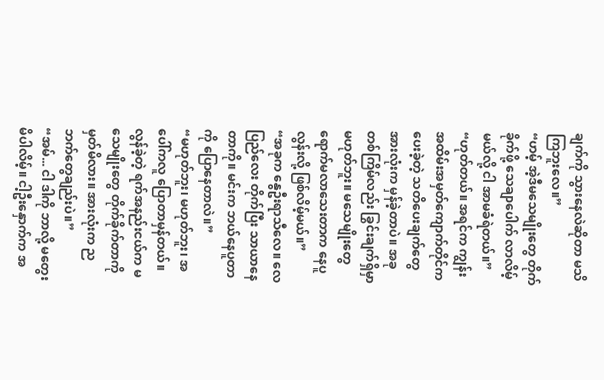ချက်ကို သွားနေလဲဆိုတာ မသိကြဘူးလေ။”
“ဟမ့် အဲ့ဒီမသေမျိုးတွေ တိုက်ခိုက်ဖို့ သေချာပေါက် လာလိမ့်မယ်လို့ ငါ အာမခံရဲတယ်။”
“ဟုတ်တယ်။ အရင်က ကျွန်းအထိမ်းအမှတ်ကျောက်တိုင်က ပေးခဲ့တဲ့ သတိပေးချက်တွေ အားလုံးက မှန်ခဲ့တာပဲ။ အခုတစ်ကြိမ်လည်း ခြွင်းချက်ရှိမှာ မဟုတ်ဘူး။ မသေမျိုးတွေ ရောက်မလာသေးတာက နေပူလွန်းလို့ ဖြစ်လိမ့်မယ်။”
“အခုက နွေဦးရာသီလေ။ လေပြည်လေး တိုက်ပြီး သာယာနေတာကို။ မင်းက ဘယ်နေပူတာကို ပြောနေတာလဲ။”
“မဟုတ်ဘူး၊ မဟုတ်ဘူး၊ အပေါ်ကလူ ပြောတာမှန်တယ်။ လွန်ခဲ့တဲ့ ရက်အနည်းငယ်က မသေမျိုးတွေ တိုက်ခိုက်တာကို မှတ်မိလား။ အားလုံးက ညဘက်တွေချည်းပဲ။”
“အမ်... ငါ ဒါကို ဘာလို့ မတွေးမိပါလိမ့်။ ငါ့ဦးနှောက်က အ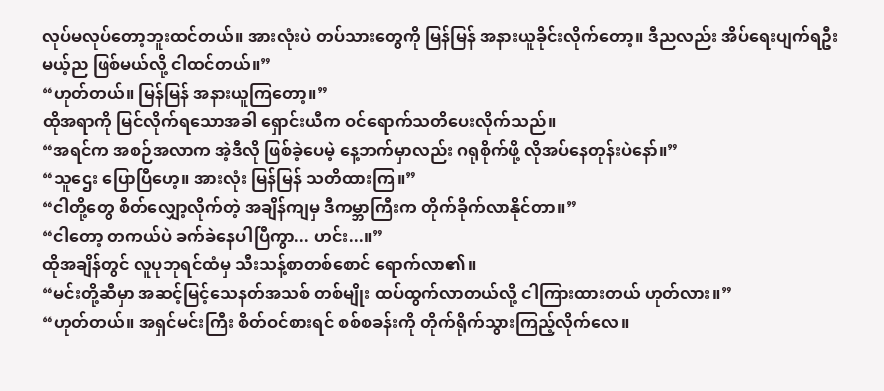လုပ်မလုပ်တော့ဘူးထင်တယ်။ အားလုံးပဲ တပ်သားတွေကို မြန်မြန် အနားယူခိုင်းလိုက်တော့။ ဒီညလည်း အိပ်ရေးပျက်ရဦးမယ့်ည ဖြစ်မယ်လို့ ငါထင်တယ်။”
“ဟုတ်တယ်။ မြန်မြန် အနားယူကြတော့။”
ထိုအရာကို မြင်လိုက်ရသောအခါ ရှောင်းယီက ဝင်ရောက်သတိပေးလိုက်သည်။
“အရင်က အစဉ်အလာက အဲ့ဒီလို ဖြစ်ခဲ့ပေမဲ့ နေ့ဘက်မှာလည်း ဂရုစိုက်ဖို့ လိုအပ်နေတုန်းပဲနော်။”
“သူဌေး ပြောပြီဟေ့။ အားလုံး မြန်မြန် သတိထားကြ။”
“ငါတို့တွေ စိတ်လျှော့လိုက်တဲ့ အချိန်ကျမှ ဒီကမ္ဘာကြီးက တိုက်ခိုက်လာနိုင်တာ။”
“ငါတော့ တကယ်ပဲ ခက်ခဲနေပါပြီကွာ... ဟင်း...။”
ထိုအချိန်တွင် လူပုဘုရင်ထံမှ သီးသန့်စာတစ်စောင် ရောက်လာ၏။
“မင်းတို့ဆီမှာ အဆင့်မြင့်သေနတ်အသစ် တစ်မျိုး ထပ်ထွက်လာတယ်လို့ ငါကြားထားတယ် ဟုတ်လား။”
“ဟုတ်တယ်။ အရှင်မင်းကြီး စိတ်ဝင်စားရင် စစ်စခန်းကို တိုက်ရိုက်သွားကြည့်လိုက်လေ။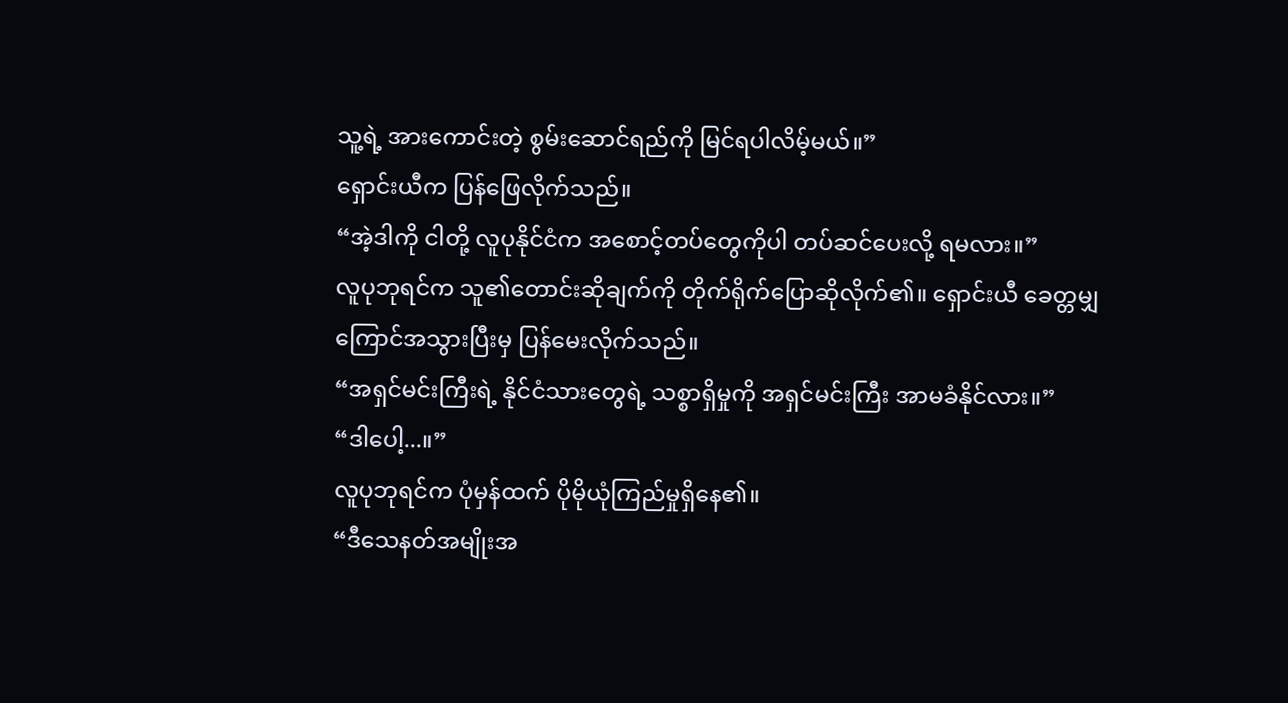သူ့ရဲ့ အားကောင်းတဲ့ စွမ်းဆောင်ရည်ကို မြင်ရပါလိမ့်မယ်။”
ရှောင်းယီက ပြန်ဖြေလိုက်သည်။
“အဲ့ဒါကို ငါတို့ လူပုနိုင်ငံက အစောင့်တပ်တွေကိုပါ တပ်ဆင်ပေးလို့ ရမလား။”
လူပုဘုရင်က သူ၏တောင်းဆိုချက်ကို တိုက်ရိုက်ပြောဆိုလိုက်၏။ ရှောင်းယီ ခေတ္တမျှ ကြောင်အသွားပြီးမှ ပြန်မေးလိုက်သည်။
“အရှင်မင်းကြီးရဲ့ နိုင်ငံသားတွေရဲ့ သစ္စာရှိမှုကို အရှင်မင်းကြီး အာမခံနိုင်လား။”
“ဒါပေါ့...။”
လူပုဘုရင်က ပုံမှန်ထက် ပိုမိုယုံကြည်မှုရှိနေ၏။
“ဒီသေနတ်အမျိုးအ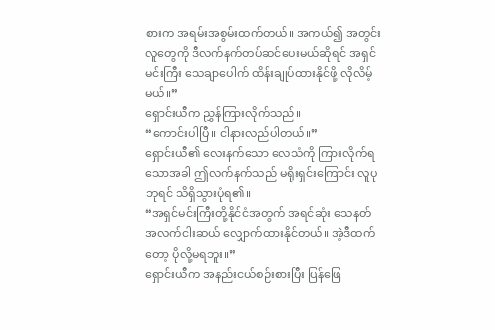စားက အရမ်းအစွမ်းထက်တယ်။ အကယ်၍ အတွင်းလူတွေကို ဒီလက်နက်တပ်ဆင်ပေးမယ်ဆိုရင် အရှင်မင်းကြီး သေချာပေါက် ထိန်းချုပ်ထားနိုင်ဖို့ လိုလိမ့်မယ်။”
ရှောင်းယီက ညွှန်ကြားလိုက်သည်။
“ကောင်းပါပြီ။ ငါနားလည်ပါတယ်။”
ရှောင်းယီ၏ လေးနက်သော လေသံကို ကြားလိုက်ရသောအခါ ဤလက်နက်သည် မရိုးရှင်းကြောင်း လူပုဘုရင် သိရှိသွားပုံရ၏။
“အရှင်မင်းကြီးတို့နိုင်ငံအတွက် အရင်ဆုံး သေနတ် အလက်ငါးဆယ် လျှောက်ထားနိုင်တယ်။ အဲ့ဒီထက်တော့ ပိုလို့မရဘူး။”
ရှောင်းယီက အနည်းငယ်စဉ်းစားပြီး ပြန်ဖြေ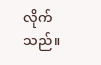လိုက်သည်။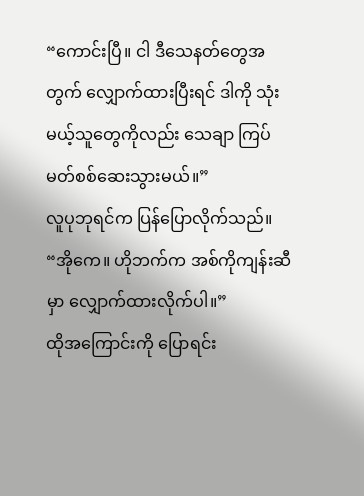“ကောင်းပြီ။ ငါ ဒီသေနတ်တွေအတွက် လျှောက်ထားပြီးရင် ဒါကို သုံးမယ့်သူတွေကိုလည်း သေချာ ကြပ်မတ်စစ်ဆေးသွားမယ်။”
လူပုဘုရင်က ပြန်ပြောလိုက်သည်။
“အိုကေ။ ဟိုဘက်က အစ်ကိုကျန်းဆီမှာ လျှောက်ထားလိုက်ပါ။”
ထိုအကြောင်းကို ပြောရင်း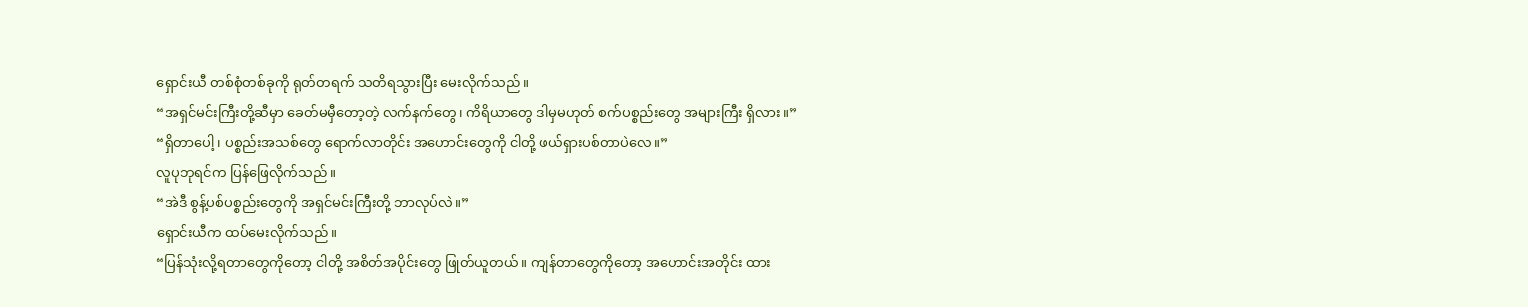ရှောင်းယီ တစ်စုံတစ်ခုကို ရုတ်တရက် သတိရသွားပြီး မေးလိုက်သည်။
“အရှင်မင်းကြီးတို့ဆီမှာ ခေတ်မမှီတော့တဲ့ လက်နက်တွေ၊ ကိရိယာတွေ ဒါမှမဟုတ် စက်ပစ္စည်းတွေ အများကြီး ရှိလား။”
“ရှိတာပေါ့၊ ပစ္စည်းအသစ်တွေ ရောက်လာတိုင်း အဟောင်းတွေကို ငါတို့ ဖယ်ရှားပစ်တာပဲလေ။”
လူပုဘုရင်က ပြန်ဖြေလိုက်သည်။
“အဲဒီ စွန့်ပစ်ပစ္စည်းတွေကို အရှင်မင်းကြီးတို့ ဘာလုပ်လဲ။”
ရှောင်းယီက ထပ်မေးလိုက်သည်။
“ပြန်သုံးလို့ရတာတွေကိုတော့ ငါတို့ အစိတ်အပိုင်းတွေ ဖြုတ်ယူတယ်။ ကျန်တာတွေကိုတော့ အဟောင်းအတိုင်း ထား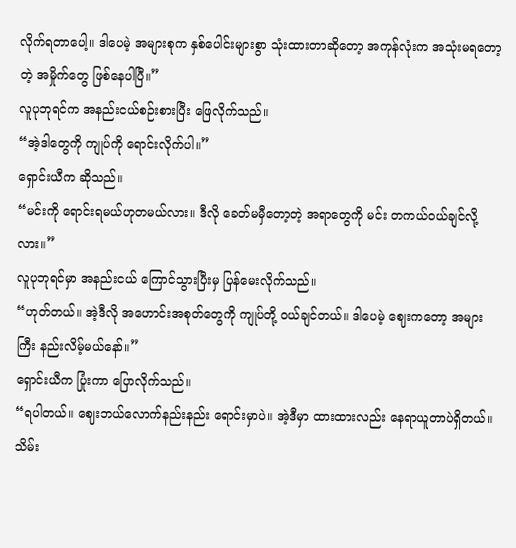လိုက်ရတာပေါ့။ ဒါပေမဲ့ အများစုက နှစ်ပေါင်းများစွာ သုံးထားတာဆိုတော့ အကုန်လုံးက အသုံးမရတော့တဲ့ အမှိုက်တွေ ဖြစ်နေပါပြီ။”
လူပုဘုရင်က အနည်းငယ်စဉ်းစားပြီး ဖြေလိုက်သည်။
“အဲ့ဒါတွေကို ကျုပ်ကို ရောင်းလိုက်ပါ။”
ရှောင်းယီက ဆိုသည်။
“မင်းကို ရောင်းရမယ်ဟုတမယ်လား။ ဒီလို ခေတ်မမှီတော့တဲ့ အရာတွေကို မင်း တကယ်ဝယ်ချင်လို့လား။”
လူပုဘုရင်မှာ အနည်းငယ် ကြောင်သွားပြီးမှ ပြန်မေးလိုက်သည်။
“ဟုတ်တယ်။ အဲ့ဒီလို အဟောင်းအစုတ်တွေကို ကျုပ်တို့ ဝယ်ချင်တယ်။ ဒါပေမဲ့ ဈေးကတော့ အများကြီး နည်းလိမ့်မယ်နော်။”
ရှောင်းယီက ပြုံးကာ ပြောလိုက်သည်။
“ရပါတယ်။ ဈေးဘယ်လောက်နည်းနည်း ရောင်းမှာပဲ။ အဲ့ဒီမှာ ထားထားလည်း နေရာယူတာပဲရှိတယ်။ သိမ်း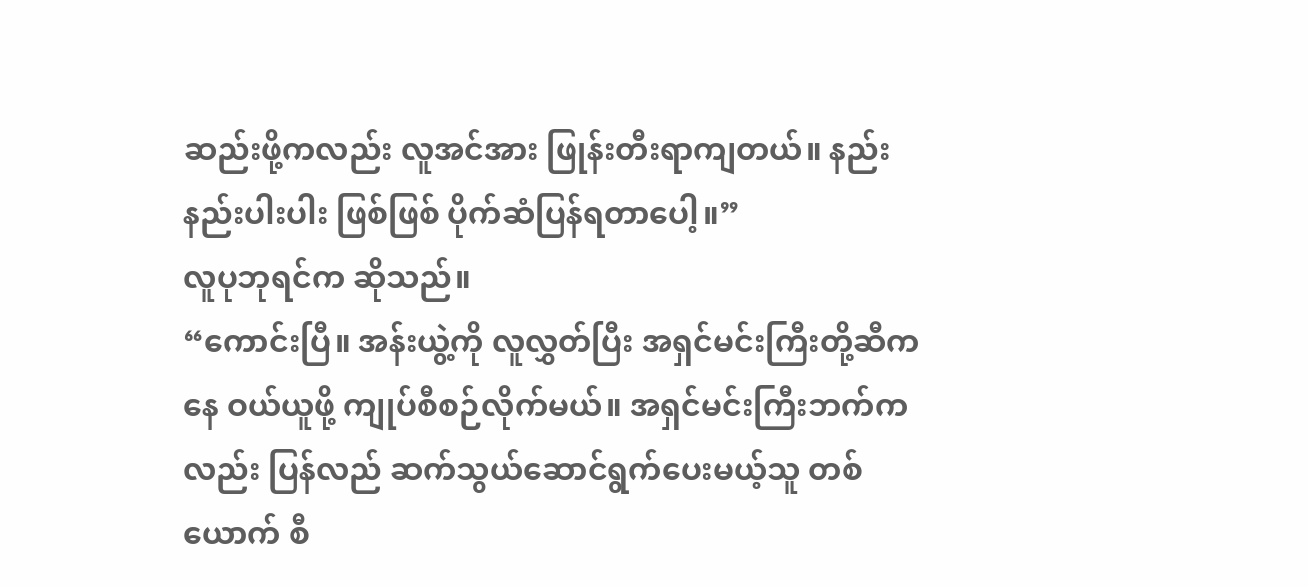ဆည်းဖို့ကလည်း လူအင်အား ဖြုန်းတီးရာကျတယ်။ နည်းနည်းပါးပါး ဖြစ်ဖြစ် ပိုက်ဆံပြန်ရတာပေါ့။”
လူပုဘုရင်က ဆိုသည်။
“ကောင်းပြီ။ အန်းယွဲ့ကို လူလွှတ်ပြီး အရှင်မင်းကြီးတို့ဆီကနေ ဝယ်ယူဖို့ ကျုပ်စီစဉ်လိုက်မယ်။ အရှင်မင်းကြီးဘက်ကလည်း ပြန်လည် ဆက်သွယ်ဆောင်ရွက်ပေးမယ့်သူ တစ်ယောက် စီ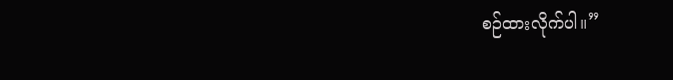စဉ်ထားလိုက်ပါ။”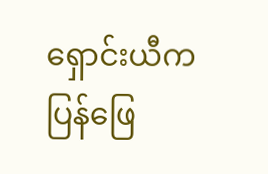ရှောင်းယီက ပြန်ဖြေ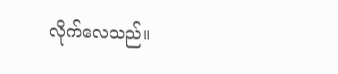လိုက်လေသည်။